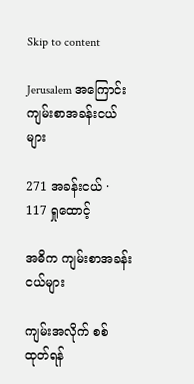Skip to content

Jerusalem အကြောင်း ကျမ်းစာအခန်းငယ်များ

271 အခန်းငယ် · 117 ရှုထောင့်

အဓိက ကျမ်းစာအခန်းငယ်များ

ကျမ်းအလိုက် စစ်ထုတ်ရန်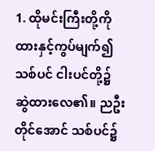1. ထိုမင်းကြီးတို့ကို ထားနှင့်ကွပ်မျက်၍ သစ်ပင် ငါးပင်တို့၌ ဆွဲထားလေ၏။ ညဦးတိုင်အောင် သစ်ပင်၌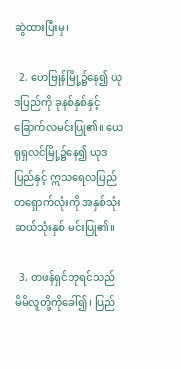ဆွဲထားပြီးမှ၊

  2. ဟေဗြုန်မြို့၌နေ၍ ယုဒပြည်ကို ခုနစ်နှစ်နှင့် ခြောက်လမင်းပြု၏။ ယေရုရှလင်မြို့၌နေ၍ ယုဒပြည်နှင့် ဣသရေလပြည်တရှောက်လုံးကို အနှစ်သုံးဆယ်သုံးနှစ် မင်းပြု၏။

  3. တဖန်ရှင်ဘုရင်သည် မိမိလူတို့ကိုခေါ်၍၊ ပြည်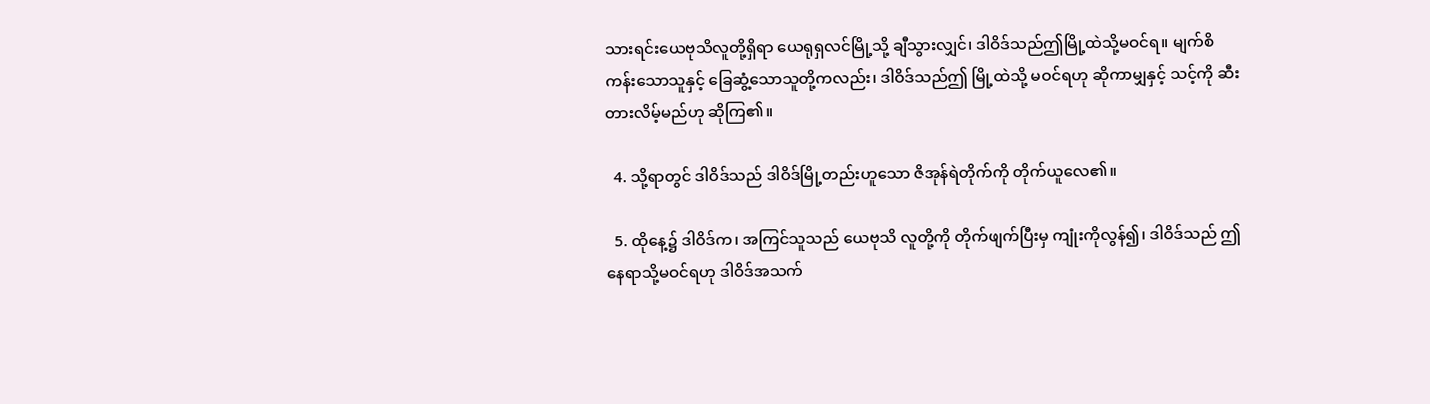သားရင်းယေဗုသိလူတို့ရှိရာ ယေရုရှလင်မြို့သို့ ချီသွားလျှင်၊ ဒါဝိဒ်သည်ဤမြို့ထဲသို့မဝင်ရ။ မျက်စိကန်းသောသူနှင့် ခြေဆွံ့သောသူတို့ကလည်း၊ ဒါဝိဒ်သည်ဤ မြို့ထဲသို့ မဝင်ရဟု ဆိုကာမျှနှင့် သင့်ကို ဆီးတားလိမ့်မည်ဟု ဆိုကြ၏။

  4. သို့ရာတွင် ဒါဝိဒ်သည် ဒါဝိဒ်မြို့တည်းဟူသော ဇိအုန်ရဲတိုက်ကို တိုက်ယူလေ၏။

  5. ထိုနေ့၌ ဒါဝိဒ်က၊ အကြင်သူသည် ယေဗုသိ လူတို့ကို တိုက်ဖျက်ပြီးမှ ကျုံးကိုလွန်၍၊ ဒါဝိဒ်သည် ဤနေရာသို့မဝင်ရဟု ဒါဝိဒ်အသက်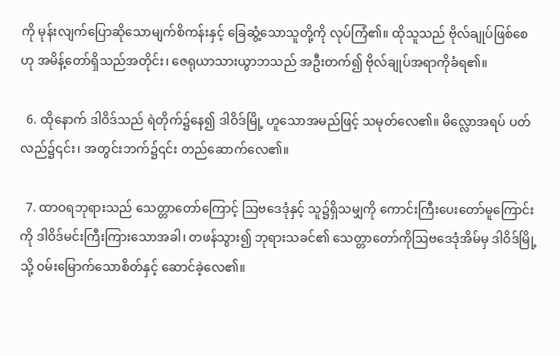ကို မုန်းလျက်ပြောဆိုသောမျက်စိကန်းနှင့် ခြေဆွံ့သောသူတို့ကို လုပ်ကြံ၏။ ထိုသူသည် ဗိုလ်ချုပ်ဖြစ်စေဟု အမိန့်တော်ရှိသည်အတိုင်း၊ ဇေရုယာသားယွာဘသည် အဦးတက်၍ ဗိုလ်ချုပ်အရာကိုခံရ၏။

  6. ထိုနောက် ဒါဝိဒ်သည် ရဲတိုက်၌နေ၍ ဒါဝိဒ်မြို့ ဟူသောအမည်ဖြင့် သမုတ်လေ၏။ မိလ္လောအရပ် ပတ်လည်၌၎င်း၊ အတွင်းဘက်၌၎င်း တည်ဆောက်လေ၏။

  7. ထာဝရဘုရားသည် သေတ္တာတော်ကြောင့် ဩဗဒေဒုံနှင့် သူ၌ရှိသမျှကို ကောင်းကြီးပေးတော်မူကြောင်း ကို ဒါဝိဒ်မင်းကြီးကြားသောအခါ၊ တဖန်သွား၍ ဘုရားသခင်၏ သေတ္တာတော်ကိုဩဗဒေဒုံအိမ်မှ ဒါဝိဒ်မြို့သို့ ဝမ်းမြောက်သောစိတ်နှင့် ဆောင်ခဲ့လေ၏။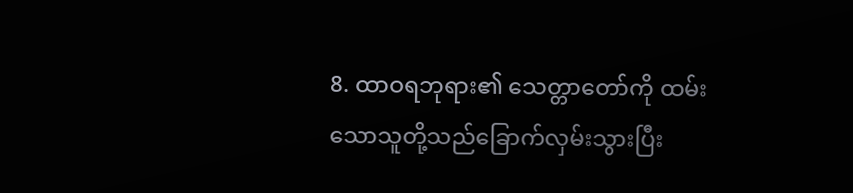8. ထာဝရဘုရား၏ သေတ္တာတော်ကို ထမ်းသောသူတို့သည်ခြောက်လှမ်းသွားပြီး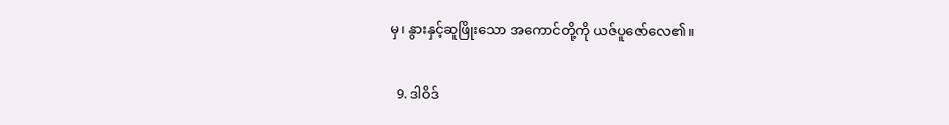မှ၊ နွားနှင့်ဆူဖြိုးသော အကောင်တို့ကို ယဇ်ပူဇော်လေ၏။

  9. ဒါဝိဒ်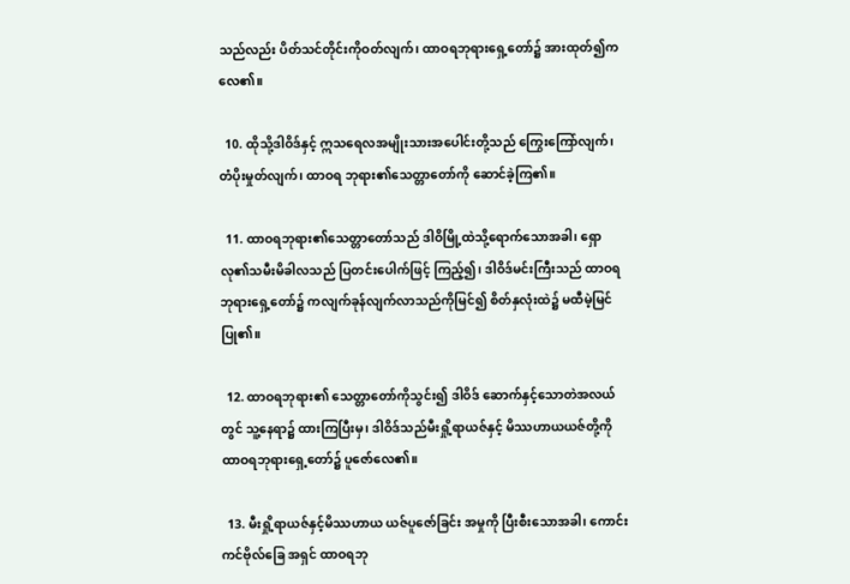သည်လည်း ပိတ်သင်တိုင်းကိုဝတ်လျက်၊ ထာဝရဘုရားရှေ့တော်၌ အားထုတ်၍ကလေ၏။

  10. ထိုသို့ဒါဝိဒ်နှင့် ဣသရေလအမျိုးသားအပေါင်းတို့သည် ကြွေးကြော်လျက်၊ တံပိုးမှုတ်လျက်၊ ထာဝရ ဘုရား၏သေတ္တာတော်ကို ဆောင်ခဲ့ကြ၏။

  11. ထာဝရဘုရား၏သေတ္တာတော်သည် ဒါဝိမြို့ထဲသို့ရောက်သောအခါ၊ ရှောလု၏သမီးမိခါလသည် ပြတင်းပေါက်ဖြင့် ကြည့်၍၊ ဒါဝိဒ်မင်းကြီးသည် ထာဝရဘုရားရှေ့တော်၌ ကလျက်ခုန်လျက်လာသည်ကိုမြင်၍ စိတ်နှလုံးထဲ၌ မထီမဲ့မြင်ပြု၏။

  12. ထာဝရဘုရား၏ သေတ္တာတော်ကိုသွင်း၍ ဒါဝိဒ် ဆောက်နှင့်သောတဲအလယ်တွင် သူ့နေရာ၌ ထားကြပြီးမှ၊ ဒါဝိဒ်သည်မီးရှို့ရာယဇ်နှင့် မိဿဟာယယဇ်တို့ကို ထာဝရဘုရားရှေ့တော်၌ ပူဇော်လေ၏။

  13. မီးရှို့ရာယဇ်နှင့်မိဿဟာယ ယဇ်ပူဇော်ခြင်း အမှုကို ပြီးစီးသောအခါ၊ ကောင်းကင်ဗိုလ်ခြေ အရှင် ထာဝရဘု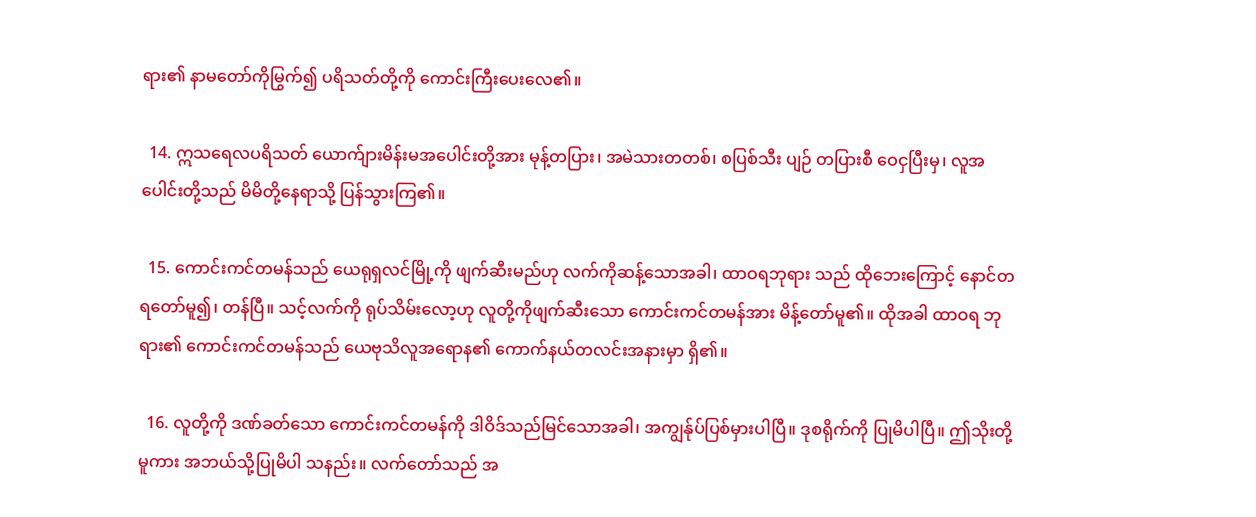ရား၏ နာမတော်ကိုမြွက်၍ ပရိသတ်တို့ကို ကောင်းကြီးပေးလေ၏။

  14. ဣသရေလပရိသတ် ယောက်ျားမိန်းမအပေါင်းတို့အား မုန့်တပြား၊ အမဲသားတတစ်၊ စပြစ်သီး ပျဉ် တပြားစီ ဝေငှပြီးမှ၊ လူအပေါင်းတို့သည် မိမိတို့နေရာသို့ ပြန်သွားကြ၏။

  15. ကောင်းကင်တမန်သည် ယေရုရှလင်မြို့ကို ဖျက်ဆီးမည်ဟု လက်ကိုဆန့်သောအခါ၊ ထာဝရဘုရား သည် ထိုဘေးကြောင့် နောင်တရတော်မူ၍၊ တန်ပြီ။ သင့်လက်ကို ရုပ်သိမ်းလော့ဟု လူတို့ကိုဖျက်ဆီးသော ကောင်းကင်တမန်အား မိန့်တော်မူ၏။ ထိုအခါ ထာဝရ ဘုရား၏ ကောင်းကင်တမန်သည် ယေဗုသိလူအရောန၏ ကောက်နယ်တလင်းအနားမှာ ရှိ၏။

  16. လူတို့ကို ဒဏ်ခတ်သော ကောင်းကင်တမန်ကို ဒါဝိဒ်သည်မြင်သောအခါ၊ အကျွန်ုပ်ပြစ်မှားပါပြီ။ ဒုစရိုက်ကို ပြုမိပါပြီ။ ဤသိုးတို့မူကား အဘယ်သို့ပြုမိပါ သနည်း။ လက်တော်သည် အ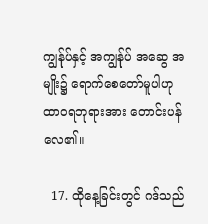ကျွန်ုပ်နှင့် အကျွန်ုပ် အဆွေ အမျိုး၌ ရောက်စေတော်မူပါဟု ထာဝရဘုရားအား တောင်းပန်လေ၏။

  17. ထိုနေ့ခြင်းတွင် ဂဒ်သည်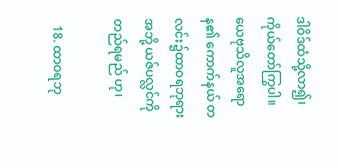ဒါဝိဒ်ထံသို့လာ၍၊ ကိုယ်တော်ကြွပါ။ ယေဗုသိလူအရောန၏ ကောက်နယ် တလင်း၌ထာဝရဘုရားအဘို့ ယဇ်ပလ္လင်ကို တည်ရမည် ဟု၊

  18. ထာဝရဘု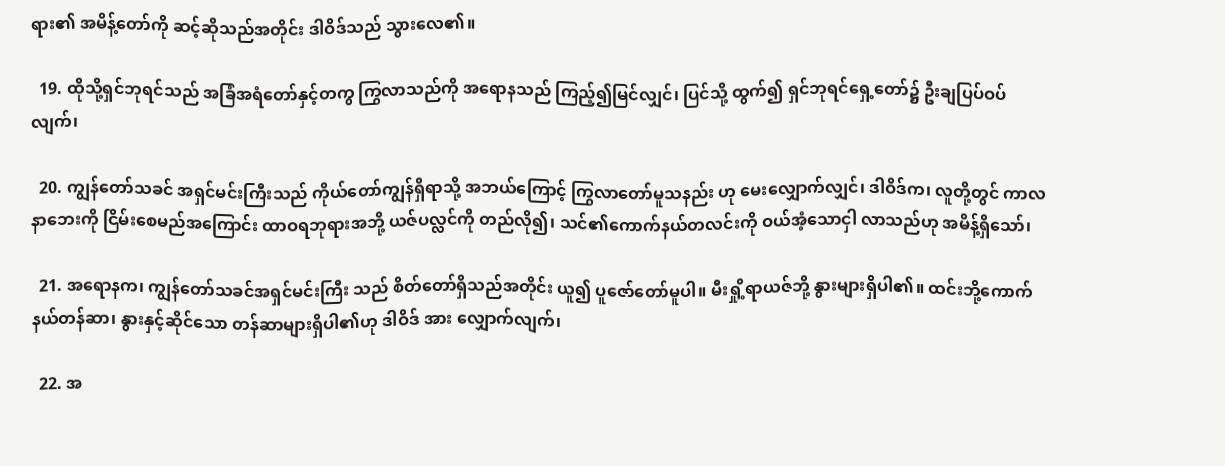ရား၏ အမိန့်တော်ကို ဆင့်ဆိုသည်အတိုင်း ဒါဝိဒ်သည် သွားလေ၏။

  19. ထိုသို့ရှင်ဘုရင်သည် အခြံအရံတော်နှင့်တကွ ကြွလာသည်ကို အရောနသည် ကြည့်၍မြင်လျှင်၊ ပြင်သို့ ထွက်၍ ရှင်ဘုရင်ရှေ့တော်၌ ဦးချပြပ်ဝပ်လျက်၊

  20. ကျွန်တော်သခင် အရှင်မင်းကြီးသည် ကိုယ်တော်ကျွန်ရှိရာသို့ အဘယ်ကြောင့် ကြွလာတော်မူသနည်း ဟု မေးလျှောက်လျှင်၊ ဒါဝိဒ်က၊ လူတို့တွင် ကာလနာဘေးကို ငြိမ်းစေမည်အကြောင်း ထာဝရဘုရားအဘို့ ယဇ်ပလ္လင်ကို တည်လို၍၊ သင်၏ကောက်နယ်တလင်းကို ဝယ်အံ့သောငှါ လာသည်ဟု အမိန့်ရှိသော်၊

  21. အရောနက၊ ကျွန်တော်သခင်အရှင်မင်းကြီး သည် စိတ်တော်ရှိသည်အတိုင်း ယူ၍ ပူဇော်တော်မူပါ။ မီးရှို့ရာယဇ်ဘို့ နွားများရှိပါ၏။ ထင်းဘို့ကောက်နယ်တန်ဆာ၊ နွားနှင့်ဆိုင်သော တန်ဆာများရှိပါ၏ဟု ဒါဝိဒ် အား လျှောက်လျက်၊

  22. အ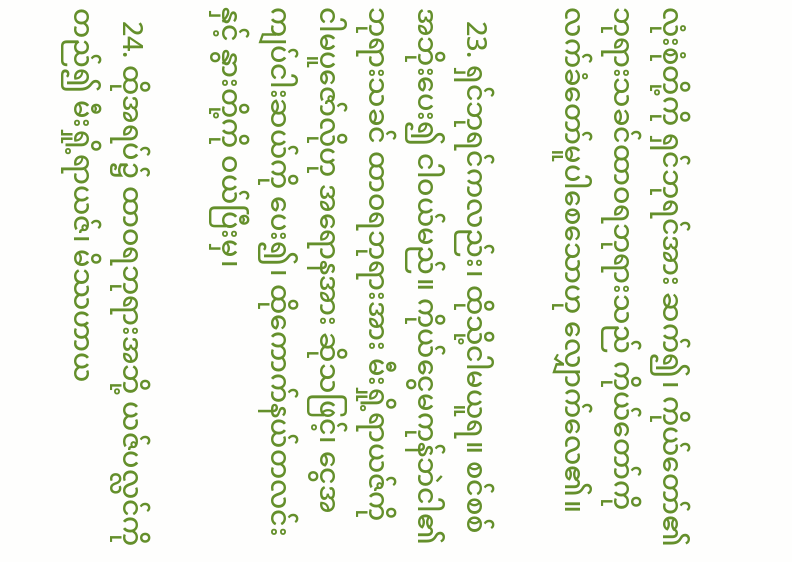လုံးစုံတို့ကို ရှင်ဘုရင်အား ဆက်၍၊ ကိုယ်တော်၏ ဘုရားသခင်ထာဝရဘုရားသည် ကိုယ်တော်ကို လက်ခံတော်မူပါစေသောဟု လျှောက်လေ၏။

  23. ရှင်ဘုရင်ကလည်း၊ ထိုသို့ငါမယူရ။ စင်စစ်အဘိုးပေး၍ ငါဝယ်မည်။ ကိုယ်ငွေမကုန်ဘဲငါ၏ ဘုရားသခင် ထာဝရဘုရားအား မီးရှို့ရာယဇ်ကို ငါမပူဇော်လိုဟု အရောနအား ဆိုသဖြင့်၊ ငွေအကျပ်ငါးဆယ်ကို ပေး၍၊ ထိုကောက်နယ်တလင်းနှင့် နွားတို့ကို ဝယ်ပြီးမှ၊

  24. ထိုအရပ်၌ ထာဝရဘုရားအဘို့ ယဇ်ပလ္လင်ကို တည်၍ မီးရှို့ရာယဇ်၊ မိဿဟာယ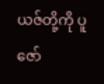ယဇ်တို့ကို ပူဇော်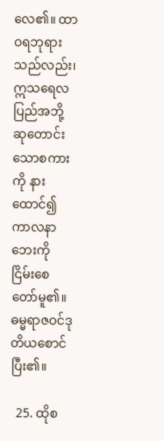လေ၏။ ထာဝရဘုရားသည်လည်း၊ ဣသရေလပြည်အဘို့ ဆုတောင်းသောစကားကို နားထောင်၍ ကာလနာ ဘေးကို ငြိမ်းစေတော်မူ၏။ ဓမ္မရာဇဝင်ဒုတိယစောင်ပြီး၏။

  25. ထိုစ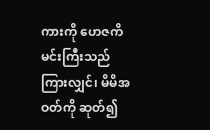ကားကို ဟေဇကိမင်းကြီးသည် ကြားလျှင်၊ မိမိအဝတ်ကို ဆုတ်၍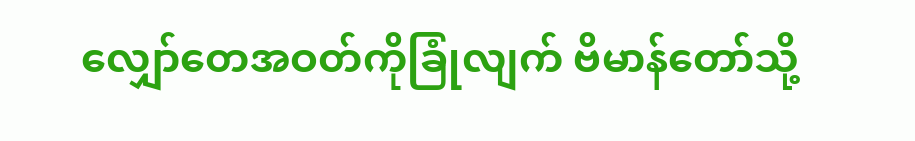လျှော်တေအဝတ်ကိုခြုံလျက် ဗိမာန်တော်သို့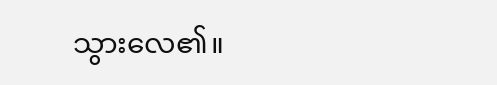သွားလေ၏။